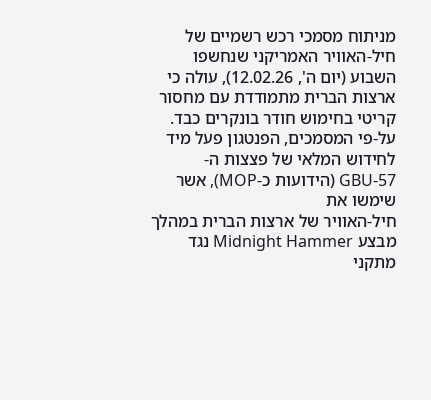מניתוח מסמכי רכש רשמיים של
חיל-האוויר האמריקני שנחשפו השבוע (יום ה', 12.02.26), עולה כי ארצות הברית מתמודדת עם מחסור קריטי בחימוש חודר בונקרים כבד. על-פי המסמכים, הפנטגון פעל מיד לחידוש המלאי של פצצות ה-
GBU-57 (הידועות כ-MOP), אשר שימשו את
חיל-האוויר של ארצות הברית במהלך
מבצע Midnight Hammer נגד מתקני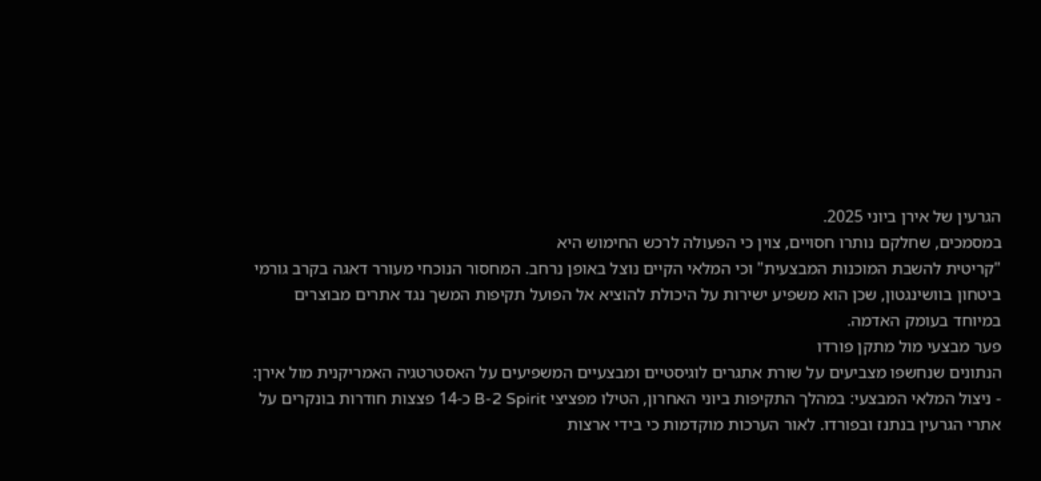הגרעין של אירן ביוני 2025.
במסמכים, שחלקם נותרו חסויים, צוין כי הפעולה לרכש החימוש היא
"קריטית להשבת המוכנות המבצעית" וכי המלאי הקיים נוצל באופן נרחב. המחסור הנוכחי מעורר דאגה בקרב גורמי ביטחון בוושינגטון, שכן הוא משפיע ישירות על היכולת להוציא אל הפועל תקיפות המשך נגד אתרים מבוצרים במיוחד בעומק האדמה.
פער מבצעי מול מתקן פורדו
הנתונים שנחשפו מצביעים על שורת אתגרים לוגיסטיים ומבצעיים המשפיעים על האסטרטגיה האמריקנית מול אירן:
- ניצול המלאי המבצעי: במהלך התקיפות ביוני האחרון, הטילו מפציצי B-2 Spirit כ-14 פצצות חודרות בונקרים על אתרי הגרעין בנתנז ובפורדו. לאור הערכות מוקדמות כי בידי ארצות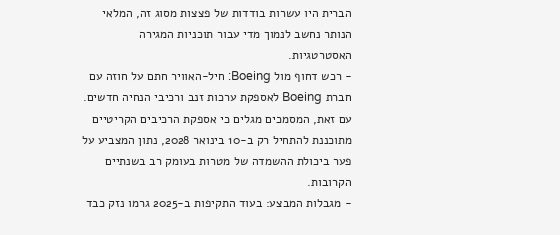הברית היו עשרות בודדות של פצצות מסוג זה, המלאי הנותר נחשב לנמוך מדי עבור תוכניות המגירה האסטרטגיות.
- רכש דחוף מול Boeing: חיל-האוויר חתם על חוזה עם חברת Boeing לאספקת ערכות זנב ורכיבי הנחיה חדשים. עם זאת, המסמכים מגלים כי אספקת הרכיבים הקריטיים מתוכננת להתחיל רק ב-10 בינואר 2028, נתון המצביע על פער ביכולת ההשמדה של מטרות בעומק רב בשנתיים הקרובות.
- מגבלות המבצע: בעוד התקיפות ב-2025 גרמו נזק כבד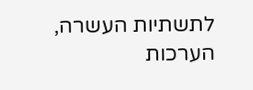לתשתיות העשרה, הערכות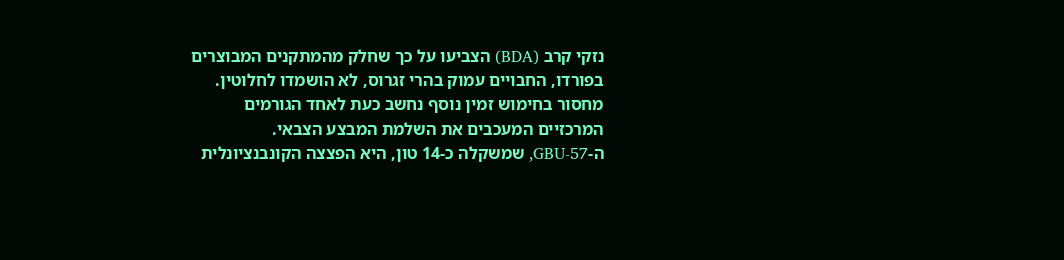נזקי קרב (BDA) הצביעו על כך שחלק מהמתקנים המבוצרים בפורדו, החבויים עמוק בהרי זגרוס, לא הושמדו לחלוטין. מחסור בחימוש זמין נוסף נחשב כעת לאחד הגורמים המרכזיים המעכבים את השלמת המבצע הצבאי.
ה-GBU-57, שמשקלה כ-14 טון, היא הפצצה הקונבנציונלית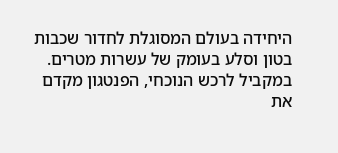היחידה בעולם המסוגלת לחדור שכבות בטון וסלע בעומק של עשרות מטרים. במקביל לרכש הנוכחי, הפנטגון מקדם את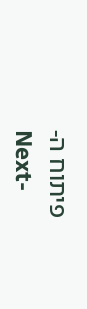פיתוח ה-
Next-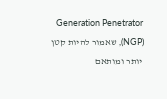Generation Penetrator (NGP), שאמור להיות קטן יותר ומותאם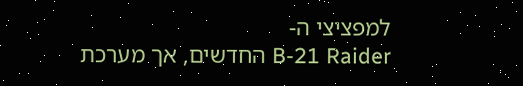למפציצי ה-
B-21 Raider החדשים, אך מערכת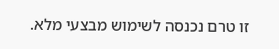זו טרם נכנסה לשימוש מבצעי מלא.